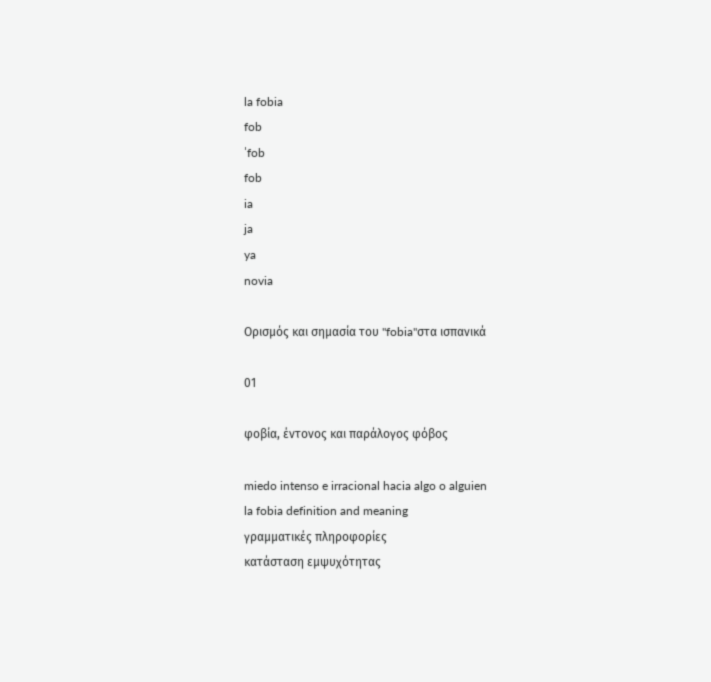la fobia
fob
ˈfob
fob
ia
ja
ya
novia

Ορισμός και σημασία του "fobia"στα ισπανικά

01

φοβία, έντονος και παράλογος φόβος

miedo intenso e irracional hacia algo o alguien
la fobia definition and meaning
γραμματικές πληροφορίες
κατάσταση εμψυχότητας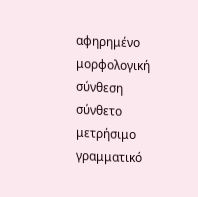αφηρημένο
μορφολογική σύνθεση
σύνθετο
μετρήσιμο
γραμματικό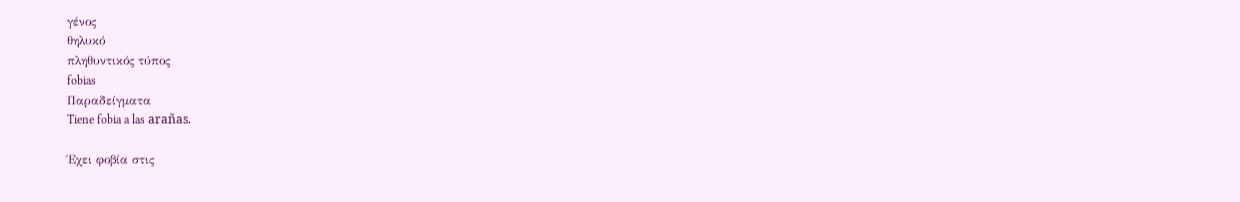γένος
θηλυκό
πληθυντικός τύπος
fobias
Παραδείγματα
Tiene fobia a las arañas.

Έχει φοβία στις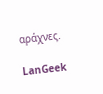αράχνες.

LanGeek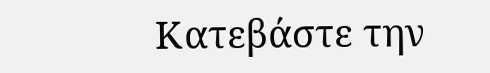Κατεβάστε την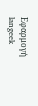Εφαρμογή
langeek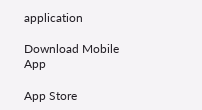application

Download Mobile App

App Store